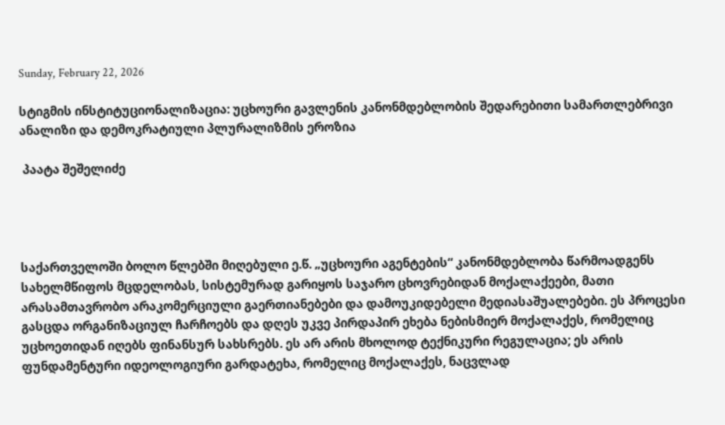Sunday, February 22, 2026

სტიგმის ინსტიტუციონალიზაცია: უცხოური გავლენის კანონმდებლობის შედარებითი სამართლებრივი ანალიზი და დემოკრატიული პლურალიზმის ეროზია

 პაატა შეშელიძე




საქართველოში ბოლო წლებში მიღებული ე.წ. „უცხოური აგენტების“ კანონმდებლობა წარმოადგენს სახელმწიფოს მცდელობას, სისტემურად გარიყოს საჯარო ცხოვრებიდან მოქალაქეები, მათი არასამთავრობო არაკომერციული გაერთიანებები და დამოუკიდებელი მედიასაშუალებები. ეს პროცესი გასცდა ორგანიზაციულ ჩარჩოებს და დღეს უკვე პირდაპირ ეხება ნებისმიერ მოქალაქეს, რომელიც უცხოეთიდან იღებს ფინანსურ სახსრებს. ეს არ არის მხოლოდ ტექნიკური რეგულაცია; ეს არის ფუნდამენტური იდეოლოგიური გარდატეხა, რომელიც მოქალაქეს, ნაცვლად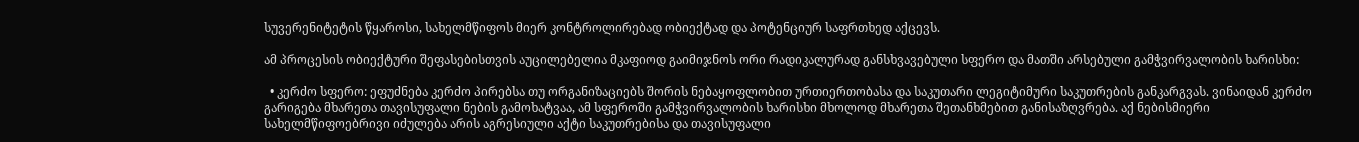სუვერენიტეტის წყაროსი, სახელმწიფოს მიერ კონტროლირებად ობიექტად და პოტენციურ საფრთხედ აქცევს.

ამ პროცესის ობიექტური შეფასებისთვის აუცილებელია მკაფიოდ გაიმიჯნოს ორი რადიკალურად განსხვავებული სფერო და მათში არსებული გამჭვირვალობის ხარისხი:

  • კერძო სფერო: ეფუძნება კერძო პირებსა თუ ორგანიზაციებს შორის ნებაყოფლობით ურთიერთობასა და საკუთარი ლეგიტიმური საკუთრების განკარგვას. ვინაიდან კერძო გარიგება მხარეთა თავისუფალი ნების გამოხატვაა, ამ სფეროში გამჭვირვალობის ხარისხი მხოლოდ მხარეთა შეთანხმებით განისაზღვრება. აქ ნებისმიერი სახელმწიფოებრივი იძულება არის აგრესიული აქტი საკუთრებისა და თავისუფალი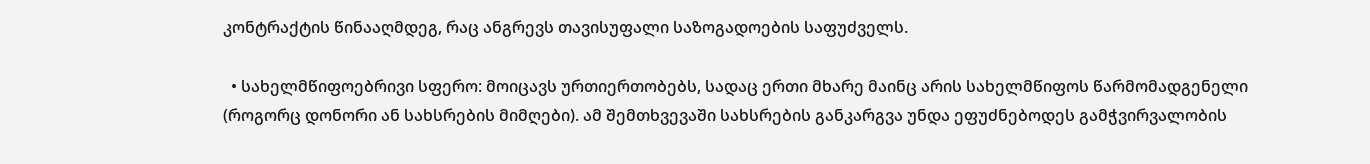კონტრაქტის წინააღმდეგ, რაც ანგრევს თავისუფალი საზოგადოების საფუძველს.

  • სახელმწიფოებრივი სფერო: მოიცავს ურთიერთობებს, სადაც ერთი მხარე მაინც არის სახელმწიფოს წარმომადგენელი (როგორც დონორი ან სახსრების მიმღები). ამ შემთხვევაში სახსრების განკარგვა უნდა ეფუძნებოდეს გამჭვირვალობის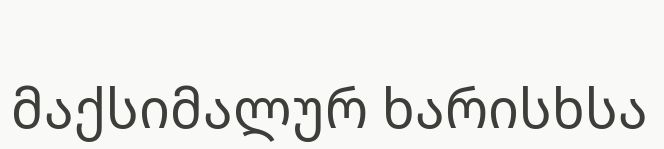მაქსიმალურ ხარისხსა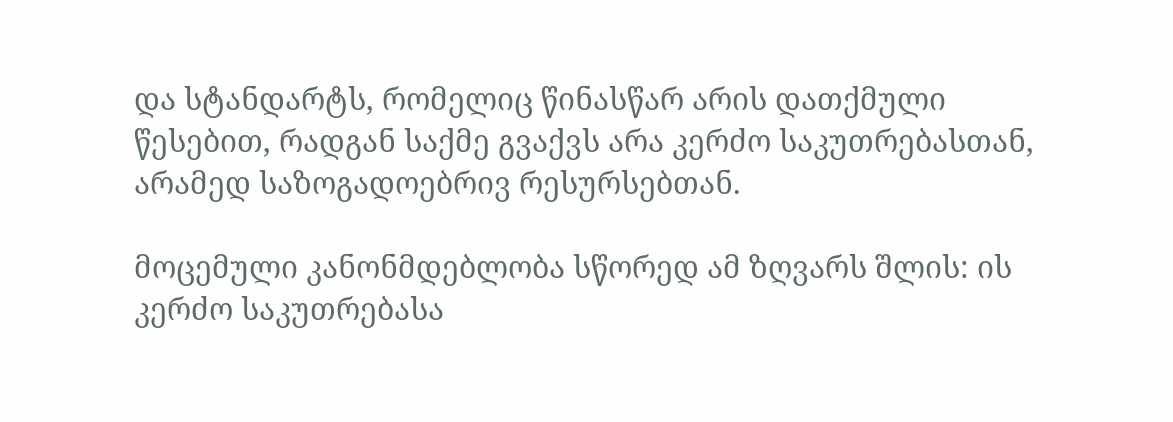და სტანდარტს, რომელიც წინასწარ არის დათქმული წესებით, რადგან საქმე გვაქვს არა კერძო საკუთრებასთან, არამედ საზოგადოებრივ რესურსებთან.

მოცემული კანონმდებლობა სწორედ ამ ზღვარს შლის: ის კერძო საკუთრებასა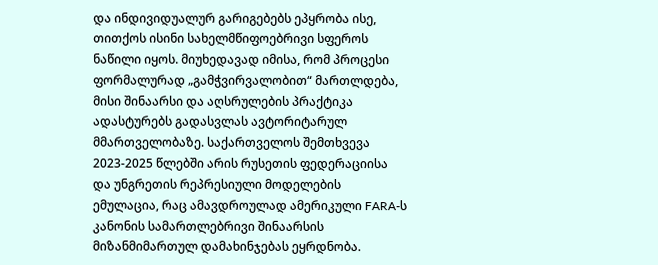და ინდივიდუალურ გარიგებებს ეპყრობა ისე, თითქოს ისინი სახელმწიფოებრივი სფეროს ნაწილი იყოს. მიუხედავად იმისა, რომ პროცესი ფორმალურად „გამჭვირვალობით“ მართლდება, მისი შინაარსი და აღსრულების პრაქტიკა ადასტურებს გადასვლას ავტორიტარულ მმართველობაზე. საქართველოს შემთხვევა 2023-2025 წლებში არის რუსეთის ფედერაციისა და უნგრეთის რეპრესიული მოდელების ემულაცია, რაც ამავდროულად ამერიკული FARA-ს კანონის სამართლებრივი შინაარსის მიზანმიმართულ დამახინჯებას ეყრდნობა.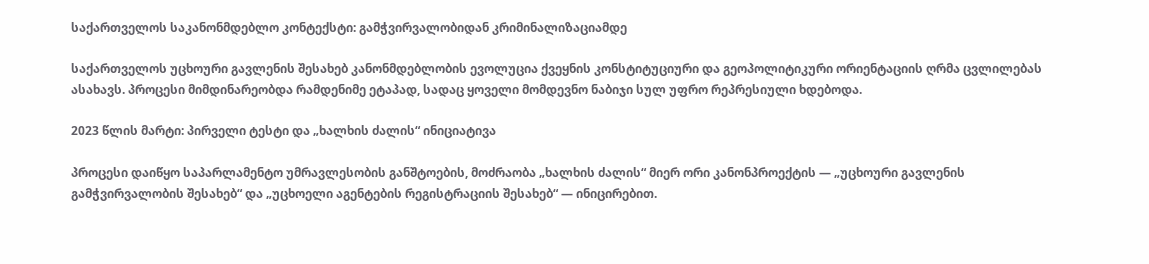საქართველოს საკანონმდებლო კონტექსტი: გამჭვირვალობიდან კრიმინალიზაციამდე

საქართველოს უცხოური გავლენის შესახებ კანონმდებლობის ევოლუცია ქვეყნის კონსტიტუციური და გეოპოლიტიკური ორიენტაციის ღრმა ცვლილებას ასახავს. პროცესი მიმდინარეობდა რამდენიმე ეტაპად, სადაც ყოველი მომდევნო ნაბიჯი სულ უფრო რეპრესიული ხდებოდა.

2023 წლის მარტი: პირველი ტესტი და „ხალხის ძალის“ ინიციატივა

პროცესი დაიწყო საპარლამენტო უმრავლესობის განშტოების, მოძრაობა „ხალხის ძალის“ მიერ ორი კანონპროექტის — „უცხოური გავლენის გამჭვირვალობის შესახებ“ და „უცხოელი აგენტების რეგისტრაციის შესახებ“ — ინიცირებით.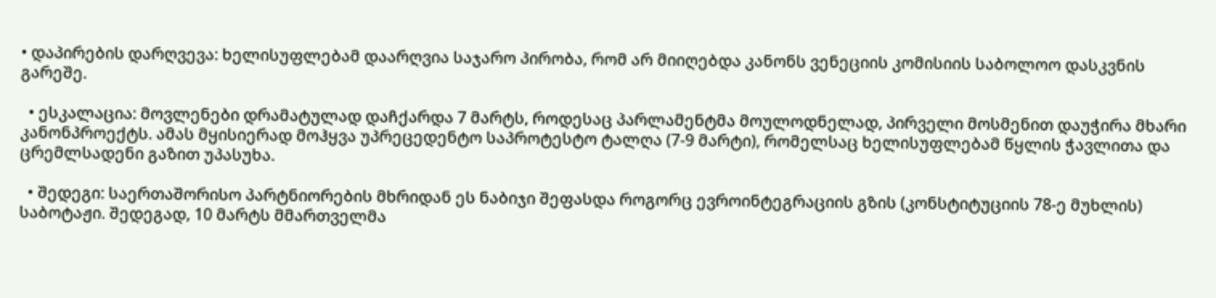• დაპირების დარღვევა: ხელისუფლებამ დაარღვია საჯარო პირობა, რომ არ მიიღებდა კანონს ვენეციის კომისიის საბოლოო დასკვნის გარეშე.

  • ესკალაცია: მოვლენები დრამატულად დაჩქარდა 7 მარტს, როდესაც პარლამენტმა მოულოდნელად, პირველი მოსმენით დაუჭირა მხარი კანონპროექტს. ამას მყისიერად მოჰყვა უპრეცედენტო საპროტესტო ტალღა (7-9 მარტი), რომელსაც ხელისუფლებამ წყლის ჭავლითა და ცრემლსადენი გაზით უპასუხა.

  • შედეგი: საერთაშორისო პარტნიორების მხრიდან ეს ნაბიჯი შეფასდა როგორც ევროინტეგრაციის გზის (კონსტიტუციის 78-ე მუხლის) საბოტაჟი. შედეგად, 10 მარტს მმართველმა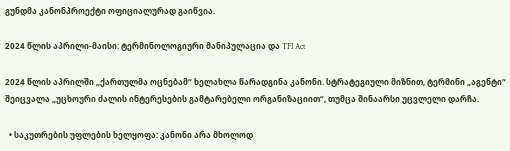გუნდმა კანონპროექტი ოფიციალურად გაიწვია.

2024 წლის აპრილი-მაისი: ტერმინოლოგიური მანიპულაცია და TFI Act

2024 წლის აპრილში „ქართულმა ოცნებამ“ ხელახლა წარადგინა კანონი. სტრატეგიული მიზნით, ტერმინი „აგენტი“ შეიცვალა „უცხოური ძალის ინტერესების გამტარებელი ორგანიზაციით“, თუმცა შინაარსი უცვლელი დარჩა.

  • საკუთრების უფლების ხელყოფა: კანონი არა მხოლოდ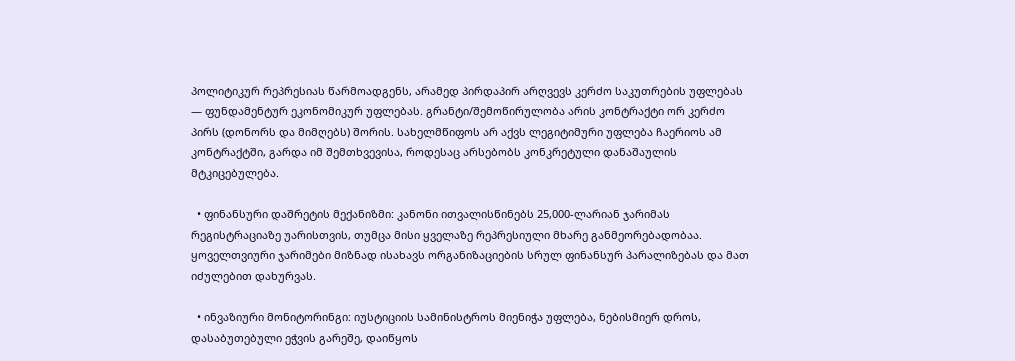პოლიტიკურ რეპრესიას წარმოადგენს, არამედ პირდაპირ არღვევს კერძო საკუთრების უფლებას — ფუნდამენტურ ეკონომიკურ უფლებას. გრანტი/შემოწირულობა არის კონტრაქტი ორ კერძო პირს (დონორს და მიმღებს) შორის. სახელმწიფოს არ აქვს ლეგიტიმური უფლება ჩაერიოს ამ კონტრაქტში, გარდა იმ შემთხვევისა, როდესაც არსებობს კონკრეტული დანაშაულის მტკიცებულება.

  • ფინანსური დაშრეტის მექანიზმი: კანონი ითვალისწინებს 25,000-ლარიან ჯარიმას რეგისტრაციაზე უარისთვის, თუმცა მისი ყველაზე რეპრესიული მხარე განმეორებადობაა. ყოველთვიური ჯარიმები მიზნად ისახავს ორგანიზაციების სრულ ფინანსურ პარალიზებას და მათ იძულებით დახურვას.

  • ინვაზიური მონიტორინგი: იუსტიციის სამინისტროს მიენიჭა უფლება, ნებისმიერ დროს, დასაბუთებული ეჭვის გარეშე, დაიწყოს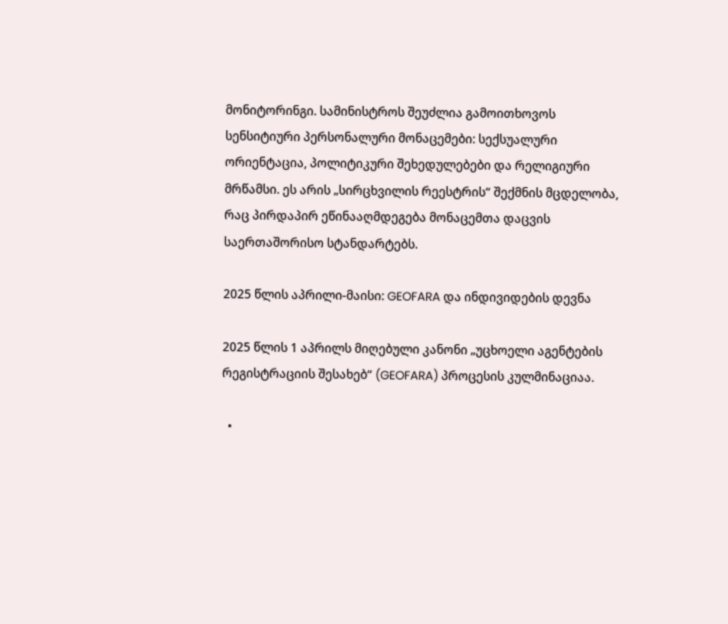მონიტორინგი. სამინისტროს შეუძლია გამოითხოვოს სენსიტიური პერსონალური მონაცემები: სექსუალური ორიენტაცია, პოლიტიკური შეხედულებები და რელიგიური მრწამსი. ეს არის „სირცხვილის რეესტრის“ შექმნის მცდელობა, რაც პირდაპირ ეწინააღმდეგება მონაცემთა დაცვის საერთაშორისო სტანდარტებს.

2025 წლის აპრილი-მაისი: GEOFARA და ინდივიდების დევნა

2025 წლის 1 აპრილს მიღებული კანონი „უცხოელი აგენტების რეგისტრაციის შესახებ“ (GEOFARA) პროცესის კულმინაციაა.

  •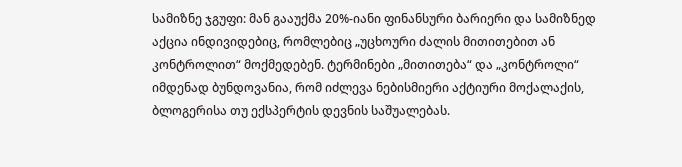სამიზნე ჯგუფი: მან გააუქმა 20%-იანი ფინანსური ბარიერი და სამიზნედ აქცია ინდივიდებიც, რომლებიც „უცხოური ძალის მითითებით ან კონტროლით“ მოქმედებენ. ტერმინები „მითითება“ და „კონტროლი“ იმდენად ბუნდოვანია, რომ იძლევა ნებისმიერი აქტიური მოქალაქის, ბლოგერისა თუ ექსპერტის დევნის საშუალებას.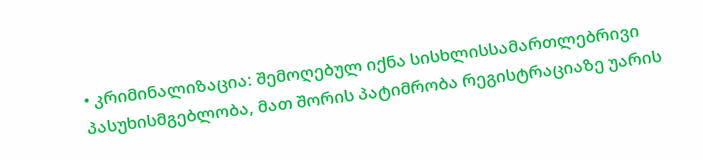• კრიმინალიზაცია: შემოღებულ იქნა სისხლისსამართლებრივი პასუხისმგებლობა, მათ შორის პატიმრობა რეგისტრაციაზე უარის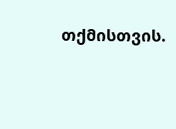თქმისთვის.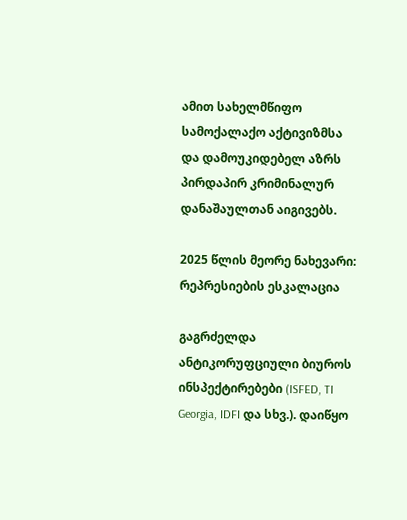ამით სახელმწიფო სამოქალაქო აქტივიზმსა და დამოუკიდებელ აზრს პირდაპირ კრიმინალურ დანაშაულთან აიგივებს.

2025 წლის მეორე ნახევარი: რეპრესიების ესკალაცია

გაგრძელდა ანტიკორუფციული ბიუროს ინსპექტირებები (ISFED, TI Georgia, IDFI და სხვ.). დაიწყო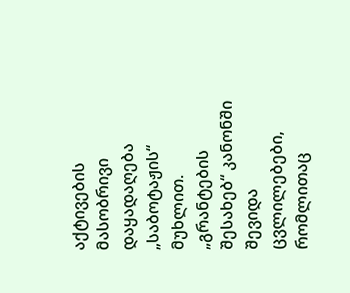აქტივების მასობრივი დაყადაღება „საბოტაჟის“ მუხლით. „გრანტების შესახებ“ კანონში შევიდა ცვლილებები, რომლითაც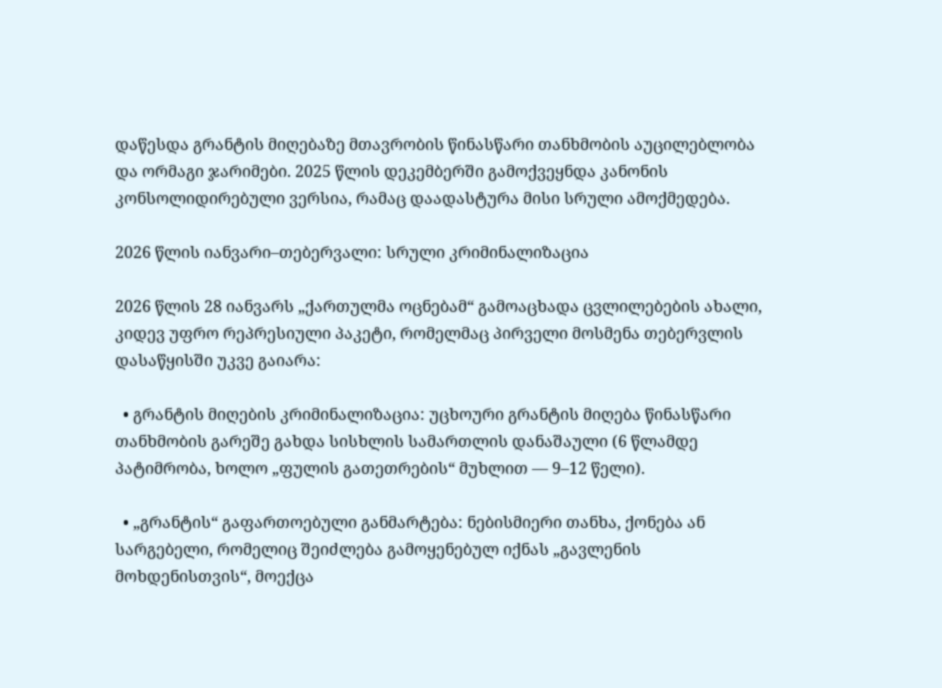დაწესდა გრანტის მიღებაზე მთავრობის წინასწარი თანხმობის აუცილებლობა და ორმაგი ჯარიმები. 2025 წლის დეკემბერში გამოქვეყნდა კანონის კონსოლიდირებული ვერსია, რამაც დაადასტურა მისი სრული ამოქმედება.

2026 წლის იანვარი–თებერვალი: სრული კრიმინალიზაცია

2026 წლის 28 იანვარს „ქართულმა ოცნებამ“ გამოაცხადა ცვლილებების ახალი, კიდევ უფრო რეპრესიული პაკეტი, რომელმაც პირველი მოსმენა თებერვლის დასაწყისში უკვე გაიარა:

  • გრანტის მიღების კრიმინალიზაცია: უცხოური გრანტის მიღება წინასწარი თანხმობის გარეშე გახდა სისხლის სამართლის დანაშაული (6 წლამდე პატიმრობა, ხოლო „ფულის გათეთრების“ მუხლით — 9–12 წელი).

  • „გრანტის“ გაფართოებული განმარტება: ნებისმიერი თანხა, ქონება ან სარგებელი, რომელიც შეიძლება გამოყენებულ იქნას „გავლენის მოხდენისთვის“, მოექცა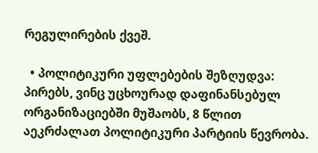რეგულირების ქვეშ.

  • პოლიტიკური უფლებების შეზღუდვა: პირებს, ვინც უცხოურად დაფინანსებულ ორგანიზაციებში მუშაობს, 8 წლით აეკრძალათ პოლიტიკური პარტიის წევრობა.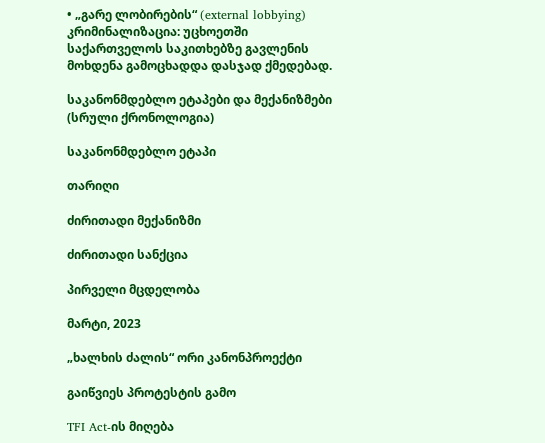• „გარე ლობირების“ (external lobbying) კრიმინალიზაცია: უცხოეთში საქართველოს საკითხებზე გავლენის მოხდენა გამოცხადდა დასჯად ქმედებად.

საკანონმდებლო ეტაპები და მექანიზმები (სრული ქრონოლოგია)

საკანონმდებლო ეტაპი

თარიღი

ძირითადი მექანიზმი

ძირითადი სანქცია

პირველი მცდელობა

მარტი, 2023

„ხალხის ძალის“ ორი კანონპროექტი

გაიწვიეს პროტესტის გამო

TFI Act-ის მიღება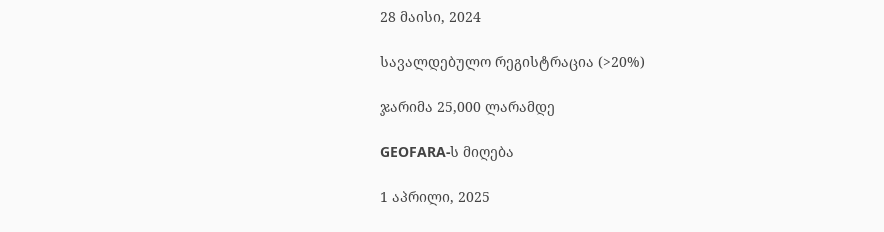28 მაისი, 2024

სავალდებულო რეგისტრაცია (>20%)

ჯარიმა 25,000 ლარამდე

GEOFARA-ს მიღება

1 აპრილი, 2025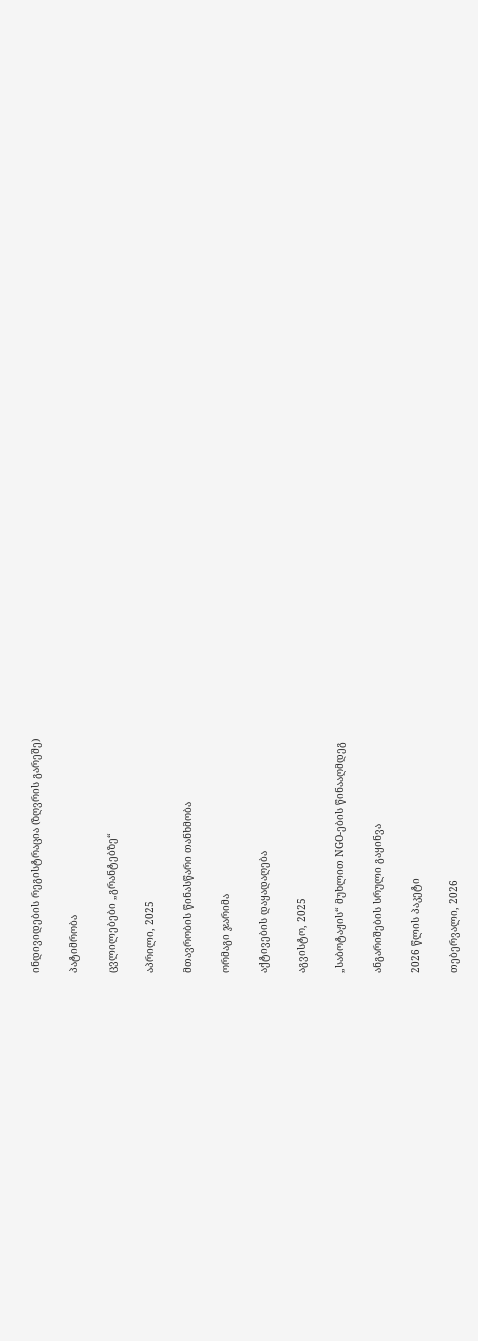ინდივიდების რეგისტრაცია (ზღვრის გარეშე)

პატიმრობა

ცვლილებები „გრანტებზე“

აპრილი, 2025

მთავრობის წინასწარი თანხმობა

ორმაგი ჯარიმა

აქტივების დაყადაღება

აგვისტო, 2025

„საბოტაჟის“ მუხლით NGO-ების წინააღმდეგ

ანგარიშების სრული გაყინვა

2026 წლის პაკეტი

თებერვალი, 2026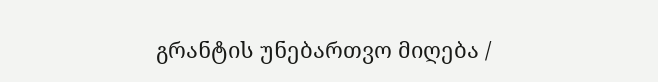გრანტის უნებართვო მიღება /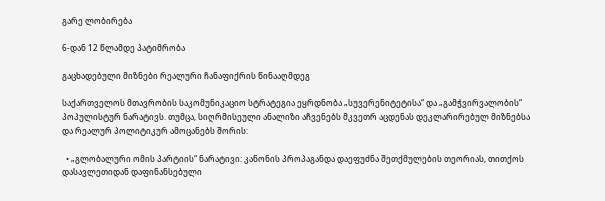გარე ლობირება

6-დან 12 წლამდე პატიმრობა

გაცხადებული მიზნები რეალური ჩანაფიქრის წინააღმდეგ

საქართველოს მთავრობის საკომუნიკაციო სტრატეგია ეყრდნობა „სუვერენიტეტისა“ და „გამჭვირვალობის“ პოპულისტურ ნარატივს. თუმცა, სიღრმისეული ანალიზი აჩვენებს მკვეთრ აცდენას დეკლარირებულ მიზნებსა და რეალურ პოლიტიკურ ამოცანებს შორის:

  • „გლობალური ომის პარტიის“ ნარატივი: კანონის პროპაგანდა დაეფუძნა შეთქმულების თეორიას, თითქოს დასავლეთიდან დაფინანსებული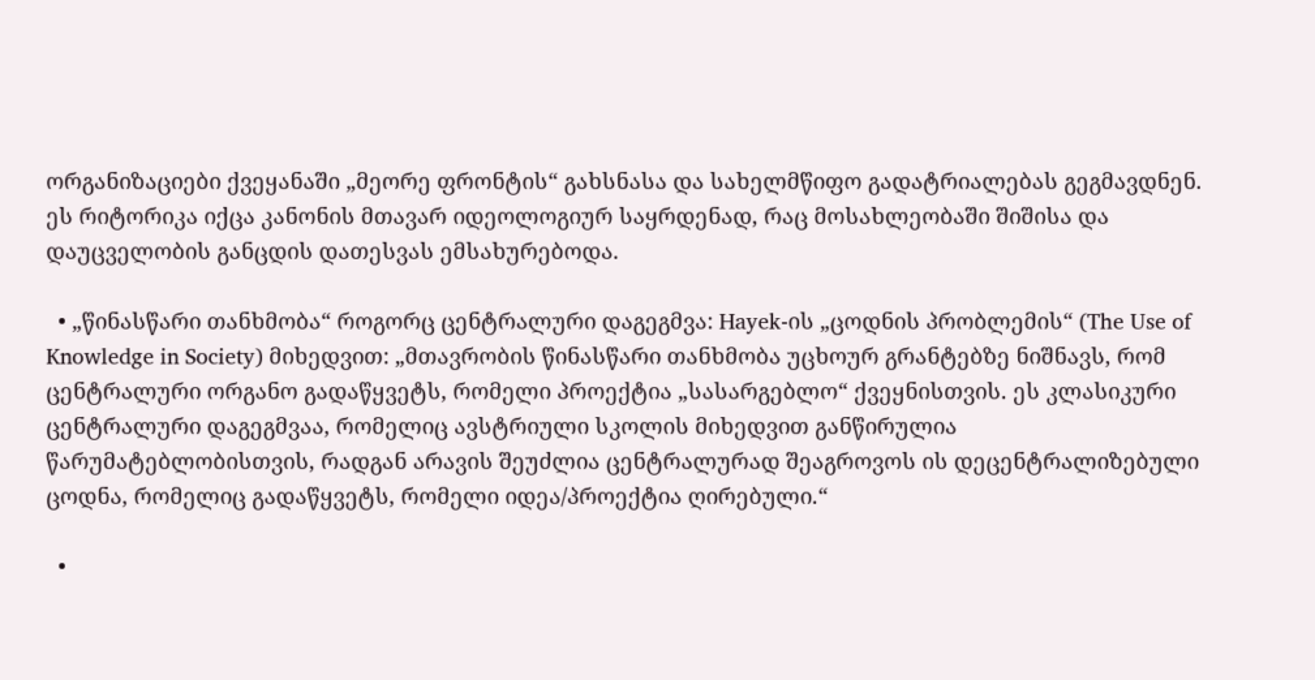ორგანიზაციები ქვეყანაში „მეორე ფრონტის“ გახსნასა და სახელმწიფო გადატრიალებას გეგმავდნენ. ეს რიტორიკა იქცა კანონის მთავარ იდეოლოგიურ საყრდენად, რაც მოსახლეობაში შიშისა და დაუცველობის განცდის დათესვას ემსახურებოდა.

  • „წინასწარი თანხმობა“ როგორც ცენტრალური დაგეგმვა: Hayek-ის „ცოდნის პრობლემის“ (The Use of Knowledge in Society) მიხედვით: „მთავრობის წინასწარი თანხმობა უცხოურ გრანტებზე ნიშნავს, რომ ცენტრალური ორგანო გადაწყვეტს, რომელი პროექტია „სასარგებლო“ ქვეყნისთვის. ეს კლასიკური ცენტრალური დაგეგმვაა, რომელიც ავსტრიული სკოლის მიხედვით განწირულია წარუმატებლობისთვის, რადგან არავის შეუძლია ცენტრალურად შეაგროვოს ის დეცენტრალიზებული ცოდნა, რომელიც გადაწყვეტს, რომელი იდეა/პროექტია ღირებული.“

  •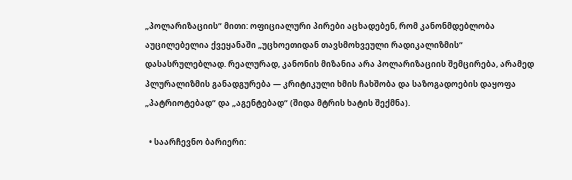„პოლარიზაციის“ მითი: ოფიციალური პირები აცხადებენ, რომ კანონმდებლობა აუცილებელია ქვეყანაში „უცხოეთიდან თავსმოხვეული რადიკალიზმის“ დასასრულებლად. რეალურად, კანონის მიზანია არა პოლარიზაციის შემცირება, არამედ პლურალიზმის განადგურება — კრიტიკული ხმის ჩახშობა და საზოგადოების დაყოფა „პატრიოტებად“ და „აგენტებად“ (შიდა მტრის ხატის შექმნა).

  • საარჩევნო ბარიერი: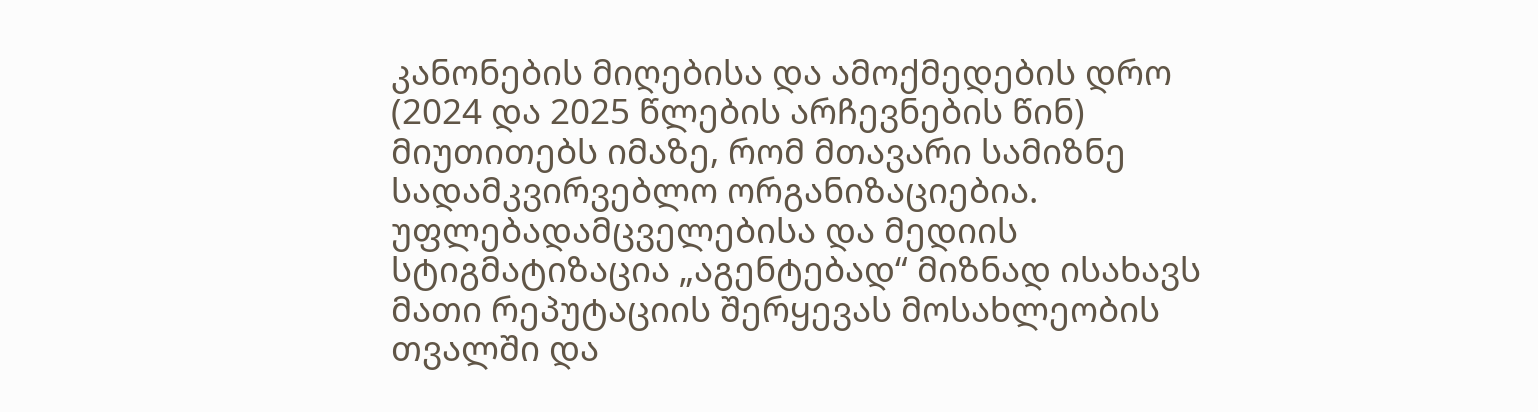კანონების მიღებისა და ამოქმედების დრო (2024 და 2025 წლების არჩევნების წინ) მიუთითებს იმაზე, რომ მთავარი სამიზნე სადამკვირვებლო ორგანიზაციებია. უფლებადამცველებისა და მედიის სტიგმატიზაცია „აგენტებად“ მიზნად ისახავს მათი რეპუტაციის შერყევას მოსახლეობის თვალში და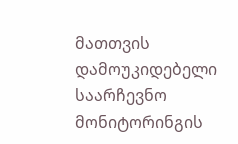მათთვის დამოუკიდებელი საარჩევნო მონიტორინგის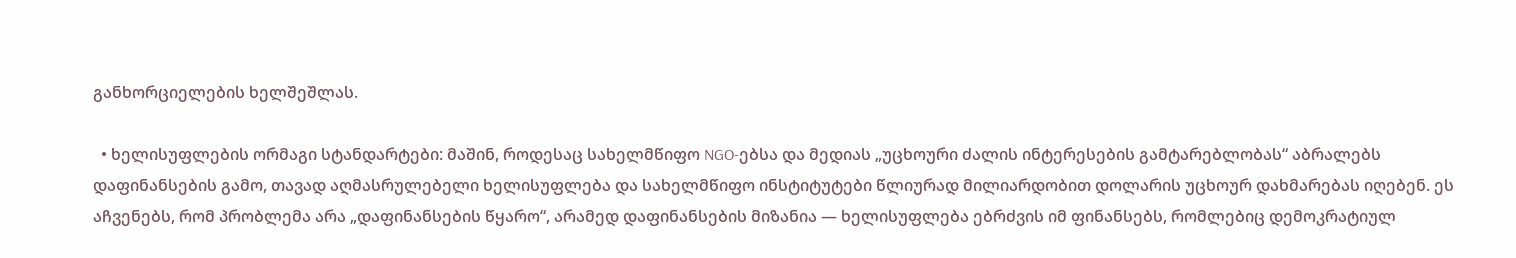განხორციელების ხელშეშლას.

  • ხელისუფლების ორმაგი სტანდარტები: მაშინ, როდესაც სახელმწიფო NGO-ებსა და მედიას „უცხოური ძალის ინტერესების გამტარებლობას“ აბრალებს დაფინანსების გამო, თავად აღმასრულებელი ხელისუფლება და სახელმწიფო ინსტიტუტები წლიურად მილიარდობით დოლარის უცხოურ დახმარებას იღებენ. ეს აჩვენებს, რომ პრობლემა არა „დაფინანსების წყარო“, არამედ დაფინანსების მიზანია — ხელისუფლება ებრძვის იმ ფინანსებს, რომლებიც დემოკრატიულ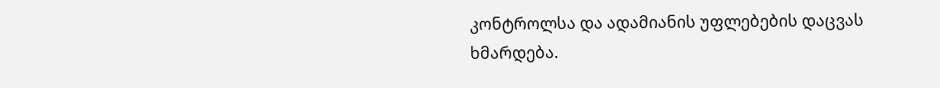კონტროლსა და ადამიანის უფლებების დაცვას ხმარდება.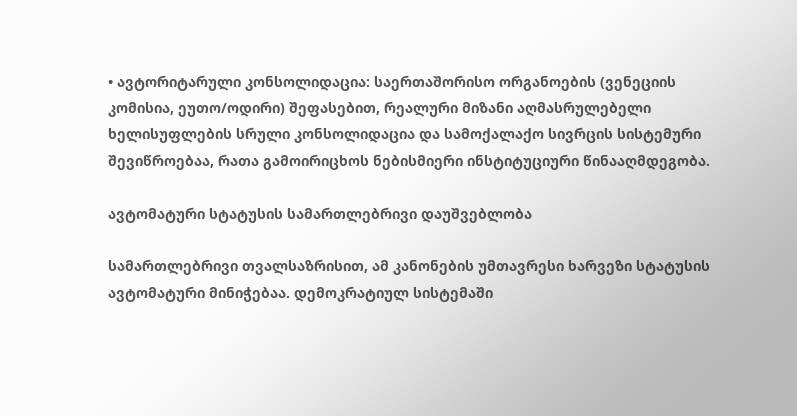• ავტორიტარული კონსოლიდაცია: საერთაშორისო ორგანოების (ვენეციის კომისია, ეუთო/ოდირი) შეფასებით, რეალური მიზანი აღმასრულებელი ხელისუფლების სრული კონსოლიდაცია და სამოქალაქო სივრცის სისტემური შევიწროებაა, რათა გამოირიცხოს ნებისმიერი ინსტიტუციური წინააღმდეგობა.

ავტომატური სტატუსის სამართლებრივი დაუშვებლობა

სამართლებრივი თვალსაზრისით, ამ კანონების უმთავრესი ხარვეზი სტატუსის ავტომატური მინიჭებაა. დემოკრატიულ სისტემაში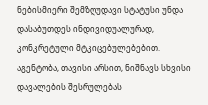ნებისმიერი შემზღუდავი სტატუსი უნდა დასაბუთდეს ინდივიდუალურად, კონკრეტული მტკიცებულებებით. აგენტობა, თავისი არსით, ნიშნავს სხვისი დავალების შესრულებას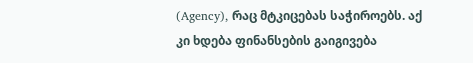(Agency), რაც მტკიცებას საჭიროებს. აქ კი ხდება ფინანსების გაიგივება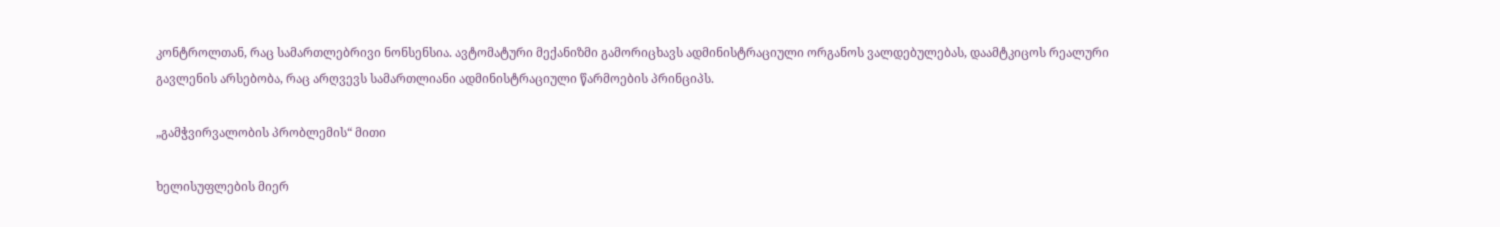კონტროლთან, რაც სამართლებრივი ნონსენსია. ავტომატური მექანიზმი გამორიცხავს ადმინისტრაციული ორგანოს ვალდებულებას, დაამტკიცოს რეალური გავლენის არსებობა, რაც არღვევს სამართლიანი ადმინისტრაციული წარმოების პრინციპს.

„გამჭვირვალობის პრობლემის“ მითი

ხელისუფლების მიერ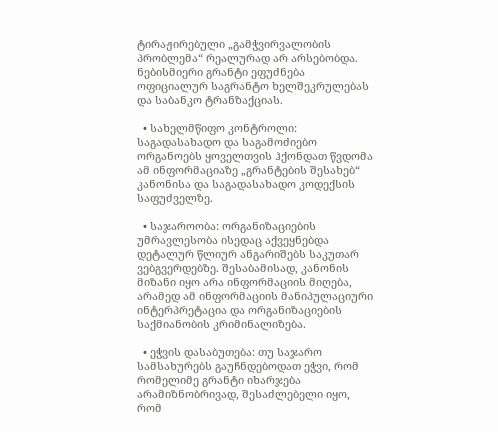ტირაჟირებული „გამჭვირვალობის პრობლემა“ რეალურად არ არსებობდა. ნებისმიერი გრანტი ეფუძნება ოფიციალურ საგრანტო ხელშეკრულებას და საბანკო ტრანზაქციას.

  • სახელმწიფო კონტროლი: საგადასახადო და საგამოძიებო ორგანოებს ყოველთვის ჰქონდათ წვდომა ამ ინფორმაციაზე „გრანტების შესახებ“ კანონისა და საგადასახადო კოდექსის საფუძველზე.

  • საჯაროობა: ორგანიზაციების უმრავლესობა ისედაც აქვეყნებდა დეტალურ წლიურ ანგარიშებს საკუთარ ვებგვერდებზე. შესაბამისად, კანონის მიზანი იყო არა ინფორმაციის მიღება, არამედ ამ ინფორმაციის მანიპულაციური ინტერპრეტაცია და ორგანიზაციების საქმიანობის კრიმინალიზება.

  • ეჭვის დასაბუთება: თუ საჯარო სამსახურებს გაუჩნდებოდათ ეჭვი, რომ რომელიმე გრანტი იხარჯება არამიზნობრივად, შესაძლებელი იყო, რომ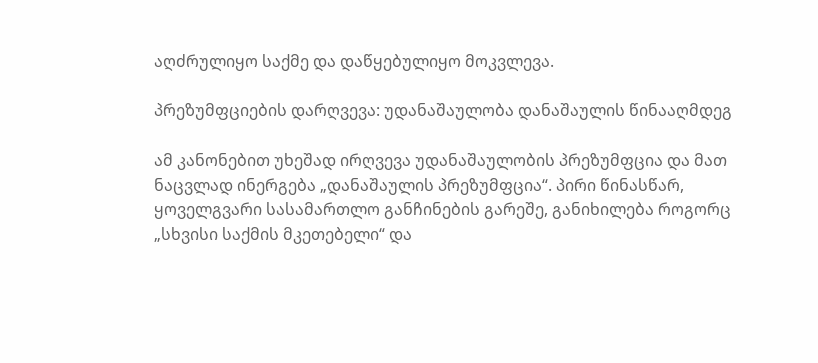აღძრულიყო საქმე და დაწყებულიყო მოკვლევა.

პრეზუმფციების დარღვევა: უდანაშაულობა დანაშაულის წინააღმდეგ

ამ კანონებით უხეშად ირღვევა უდანაშაულობის პრეზუმფცია და მათ ნაცვლად ინერგება „დანაშაულის პრეზუმფცია“. პირი წინასწარ, ყოველგვარი სასამართლო განჩინების გარეშე, განიხილება როგორც „სხვისი საქმის მკეთებელი“ და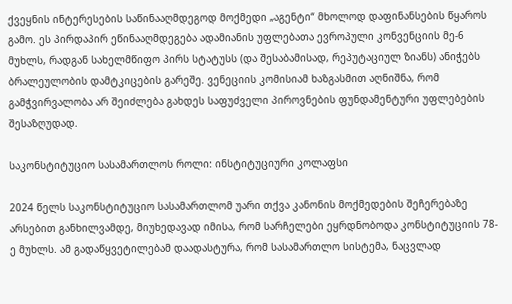ქვეყნის ინტერესების საწინააღმდეგოდ მოქმედი „აგენტი“ მხოლოდ დაფინანსების წყაროს გამო. ეს პირდაპირ ეწინააღმდეგება ადამიანის უფლებათა ევროპული კონვენციის მე-6 მუხლს, რადგან სახელმწიფო პირს სტატუსს (და შესაბამისად, რეპუტაციულ ზიანს) ანიჭებს ბრალეულობის დამტკიცების გარეშე. ვენეციის კომისიამ ხაზგასმით აღნიშნა, რომ გამჭვირვალობა არ შეიძლება გახდეს საფუძველი პიროვნების ფუნდამენტური უფლებების შესაზღუდად.

საკონსტიტუციო სასამართლოს როლი: ინსტიტუციური კოლაფსი

2024 წელს საკონსტიტუციო სასამართლომ უარი თქვა კანონის მოქმედების შეჩერებაზე არსებით განხილვამდე, მიუხედავად იმისა, რომ სარჩელები ეყრდნობოდა კონსტიტუციის 78-ე მუხლს. ამ გადაწყვეტილებამ დაადასტურა, რომ სასამართლო სისტემა, ნაცვლად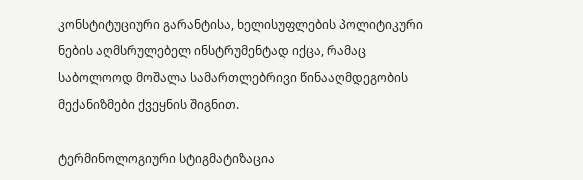კონსტიტუციური გარანტისა, ხელისუფლების პოლიტიკური ნების აღმსრულებელ ინსტრუმენტად იქცა, რამაც საბოლოოდ მოშალა სამართლებრივი წინააღმდეგობის მექანიზმები ქვეყნის შიგნით.

ტერმინოლოგიური სტიგმატიზაცია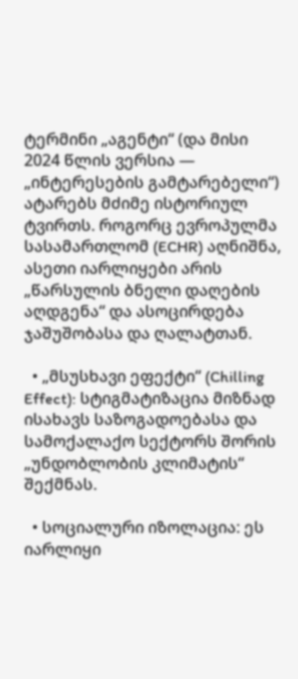ტერმინი „აგენტი“ (და მისი 2024 წლის ვერსია — „ინტერესების გამტარებელი“) ატარებს მძიმე ისტორიულ ტვირთს. როგორც ევროპულმა სასამართლომ (ECHR) აღნიშნა, ასეთი იარლიყები არის „წარსულის ბნელი დაღების აღდგენა“ და ასოცირდება ჯაშუშობასა და ღალატთან.

  • „მსუსხავი ეფექტი“ (Chilling Effect): სტიგმატიზაცია მიზნად ისახავს საზოგადოებასა და სამოქალაქო სექტორს შორის „უნდობლობის კლიმატის“ შექმნას.

  • სოციალური იზოლაცია: ეს იარლიყი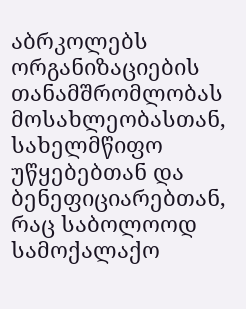აბრკოლებს ორგანიზაციების თანამშრომლობას მოსახლეობასთან, სახელმწიფო უწყებებთან და ბენეფიციარებთან, რაც საბოლოოდ სამოქალაქო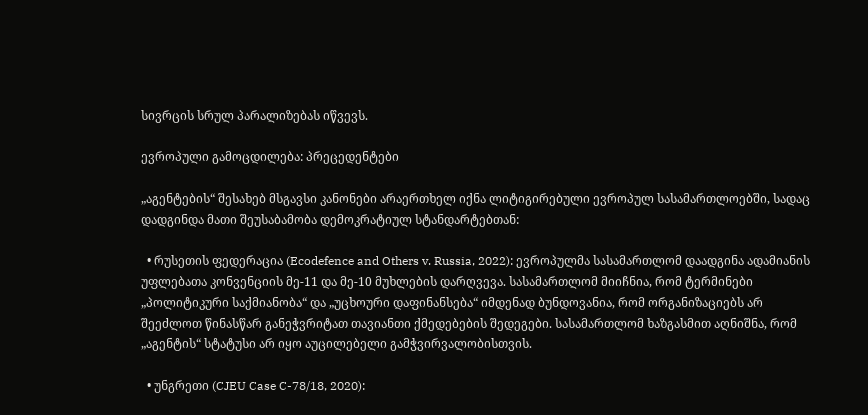სივრცის სრულ პარალიზებას იწვევს.

ევროპული გამოცდილება: პრეცედენტები

„აგენტების“ შესახებ მსგავსი კანონები არაერთხელ იქნა ლიტიგირებული ევროპულ სასამართლოებში, სადაც დადგინდა მათი შეუსაბამობა დემოკრატიულ სტანდარტებთან:

  • რუსეთის ფედერაცია (Ecodefence and Others v. Russia, 2022): ევროპულმა სასამართლომ დაადგინა ადამიანის უფლებათა კონვენციის მე-11 და მე-10 მუხლების დარღვევა. სასამართლომ მიიჩნია, რომ ტერმინები „პოლიტიკური საქმიანობა“ და „უცხოური დაფინანსება“ იმდენად ბუნდოვანია, რომ ორგანიზაციებს არ შეეძლოთ წინასწარ განეჭვრიტათ თავიანთი ქმედებების შედეგები. სასამართლომ ხაზგასმით აღნიშნა, რომ „აგენტის“ სტატუსი არ იყო აუცილებელი გამჭვირვალობისთვის.

  • უნგრეთი (CJEU Case C-78/18, 2020):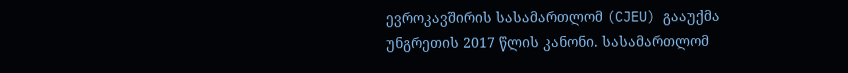ევროკავშირის სასამართლომ (CJEU) გააუქმა უნგრეთის 2017 წლის კანონი. სასამართლომ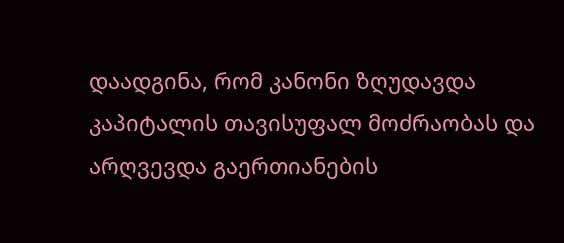დაადგინა, რომ კანონი ზღუდავდა კაპიტალის თავისუფალ მოძრაობას და არღვევდა გაერთიანების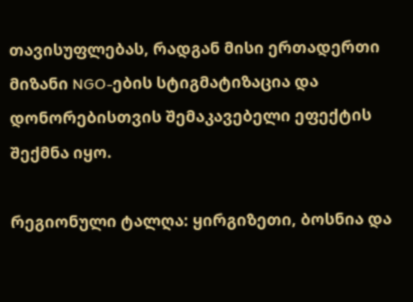თავისუფლებას, რადგან მისი ერთადერთი მიზანი NGO-ების სტიგმატიზაცია და დონორებისთვის შემაკავებელი ეფექტის შექმნა იყო.

რეგიონული ტალღა: ყირგიზეთი, ბოსნია და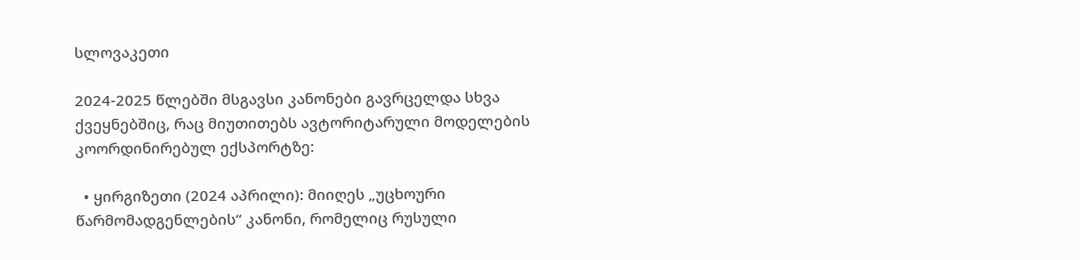სლოვაკეთი

2024-2025 წლებში მსგავსი კანონები გავრცელდა სხვა ქვეყნებშიც, რაც მიუთითებს ავტორიტარული მოდელების კოორდინირებულ ექსპორტზე:

  • ყირგიზეთი (2024 აპრილი): მიიღეს „უცხოური წარმომადგენლების“ კანონი, რომელიც რუსული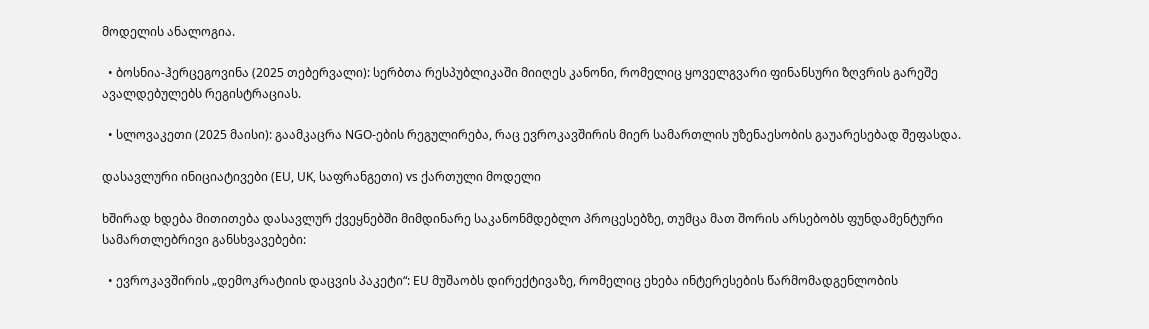მოდელის ანალოგია.

  • ბოსნია-ჰერცეგოვინა (2025 თებერვალი): სერბთა რესპუბლიკაში მიიღეს კანონი, რომელიც ყოველგვარი ფინანსური ზღვრის გარეშე ავალდებულებს რეგისტრაციას.

  • სლოვაკეთი (2025 მაისი): გაამკაცრა NGO-ების რეგულირება, რაც ევროკავშირის მიერ სამართლის უზენაესობის გაუარესებად შეფასდა.

დასავლური ინიციატივები (EU, UK, საფრანგეთი) vs ქართული მოდელი

ხშირად ხდება მითითება დასავლურ ქვეყნებში მიმდინარე საკანონმდებლო პროცესებზე, თუმცა მათ შორის არსებობს ფუნდამენტური სამართლებრივი განსხვავებები:

  • ევროკავშირის „დემოკრატიის დაცვის პაკეტი“: EU მუშაობს დირექტივაზე, რომელიც ეხება ინტერესების წარმომადგენლობის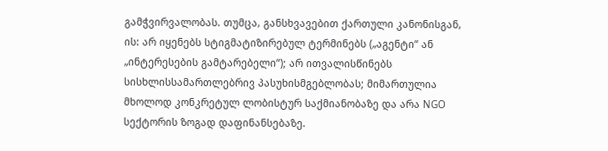გამჭვირვალობას. თუმცა, განსხვავებით ქართული კანონისგან, ის: არ იყენებს სტიგმატიზირებულ ტერმინებს („აგენტი“ ან „ინტერესების გამტარებელი“); არ ითვალისწინებს სისხლისსამართლებრივ პასუხისმგებლობას; მიმართულია მხოლოდ კონკრეტულ ლობისტურ საქმიანობაზე და არა NGO სექტორის ზოგად დაფინანსებაზე.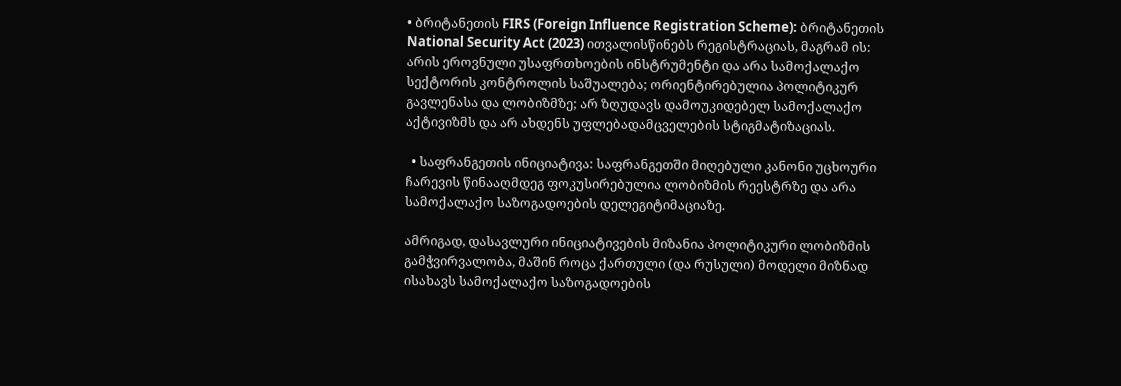• ბრიტანეთის FIRS (Foreign Influence Registration Scheme): ბრიტანეთის National Security Act (2023) ითვალისწინებს რეგისტრაციას, მაგრამ ის: არის ეროვნული უსაფრთხოების ინსტრუმენტი და არა სამოქალაქო სექტორის კონტროლის საშუალება; ორიენტირებულია პოლიტიკურ გავლენასა და ლობიზმზე; არ ზღუდავს დამოუკიდებელ სამოქალაქო აქტივიზმს და არ ახდენს უფლებადამცველების სტიგმატიზაციას.

  • საფრანგეთის ინიციატივა: საფრანგეთში მიღებული კანონი უცხოური ჩარევის წინააღმდეგ ფოკუსირებულია ლობიზმის რეესტრზე და არა სამოქალაქო საზოგადოების დელეგიტიმაციაზე.

ამრიგად, დასავლური ინიციატივების მიზანია პოლიტიკური ლობიზმის გამჭვირვალობა, მაშინ როცა ქართული (და რუსული) მოდელი მიზნად ისახავს სამოქალაქო საზოგადოების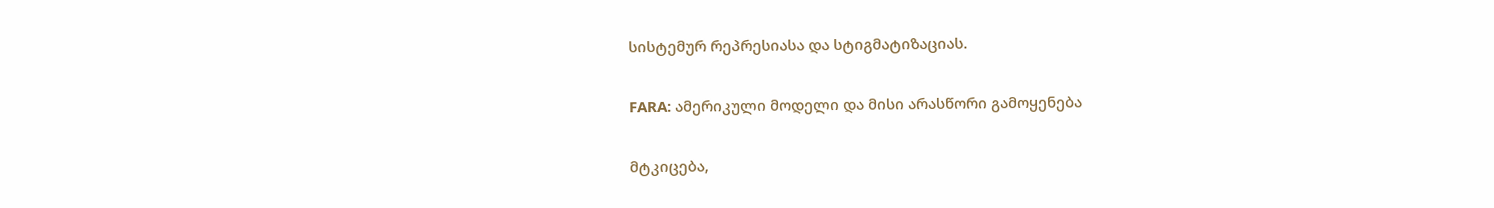სისტემურ რეპრესიასა და სტიგმატიზაციას.

FARA: ამერიკული მოდელი და მისი არასწორი გამოყენება

მტკიცება,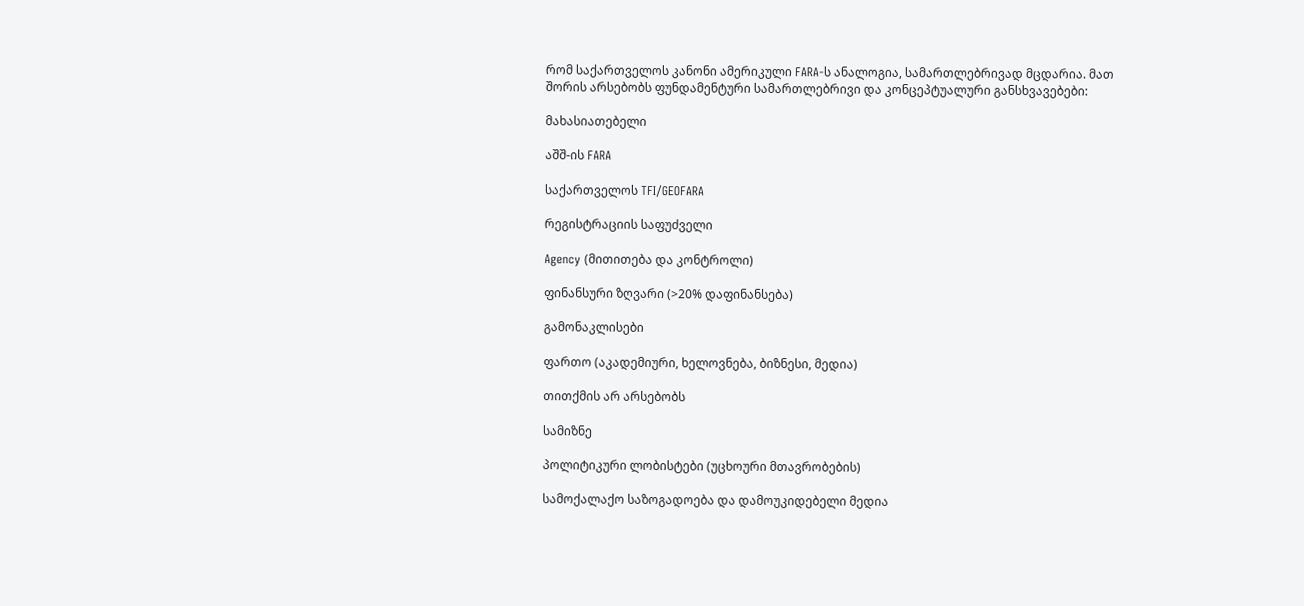რომ საქართველოს კანონი ამერიკული FARA-ს ანალოგია, სამართლებრივად მცდარია. მათ შორის არსებობს ფუნდამენტური სამართლებრივი და კონცეპტუალური განსხვავებები:

მახასიათებელი

აშშ-ის FARA

საქართველოს TFI/GEOFARA

რეგისტრაციის საფუძველი

Agency (მითითება და კონტროლი)

ფინანსური ზღვარი (>20% დაფინანსება)

გამონაკლისები

ფართო (აკადემიური, ხელოვნება, ბიზნესი, მედია)

თითქმის არ არსებობს

სამიზნე

პოლიტიკური ლობისტები (უცხოური მთავრობების)

სამოქალაქო საზოგადოება და დამოუკიდებელი მედია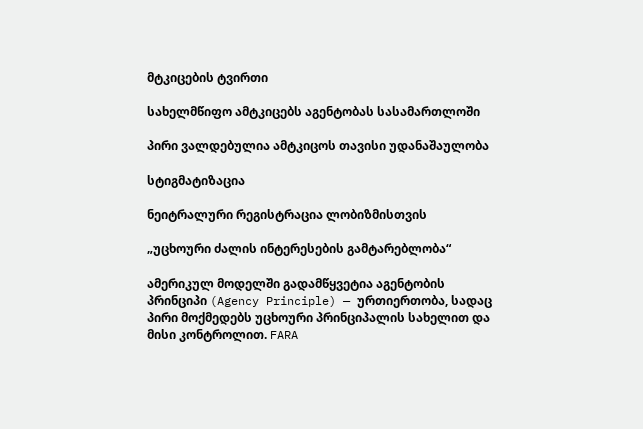მტკიცების ტვირთი

სახელმწიფო ამტკიცებს აგენტობას სასამართლოში

პირი ვალდებულია ამტკიცოს თავისი უდანაშაულობა

სტიგმატიზაცია

ნეიტრალური რეგისტრაცია ლობიზმისთვის

„უცხოური ძალის ინტერესების გამტარებლობა“

ამერიკულ მოდელში გადამწყვეტია აგენტობის პრინციპი (Agency Principle) — ურთიერთობა, სადაც პირი მოქმედებს უცხოური პრინციპალის სახელით და მისი კონტროლით. FARA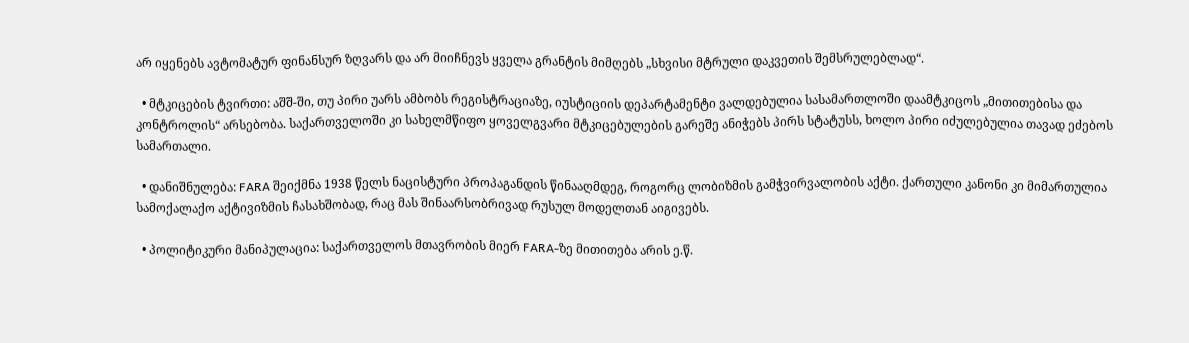არ იყენებს ავტომატურ ფინანსურ ზღვარს და არ მიიჩნევს ყველა გრანტის მიმღებს „სხვისი მტრული დაკვეთის შემსრულებლად“.

  • მტკიცების ტვირთი: აშშ-ში, თუ პირი უარს ამბობს რეგისტრაციაზე, იუსტიციის დეპარტამენტი ვალდებულია სასამართლოში დაამტკიცოს „მითითებისა და კონტროლის“ არსებობა. საქართველოში კი სახელმწიფო ყოველგვარი მტკიცებულების გარეშე ანიჭებს პირს სტატუსს, ხოლო პირი იძულებულია თავად ეძებოს სამართალი.

  • დანიშნულება: FARA შეიქმნა 1938 წელს ნაცისტური პროპაგანდის წინააღმდეგ, როგორც ლობიზმის გამჭვირვალობის აქტი. ქართული კანონი კი მიმართულია სამოქალაქო აქტივიზმის ჩასახშობად, რაც მას შინაარსობრივად რუსულ მოდელთან აიგივებს.

  • პოლიტიკური მანიპულაცია: საქართველოს მთავრობის მიერ FARA-ზე მითითება არის ე.წ.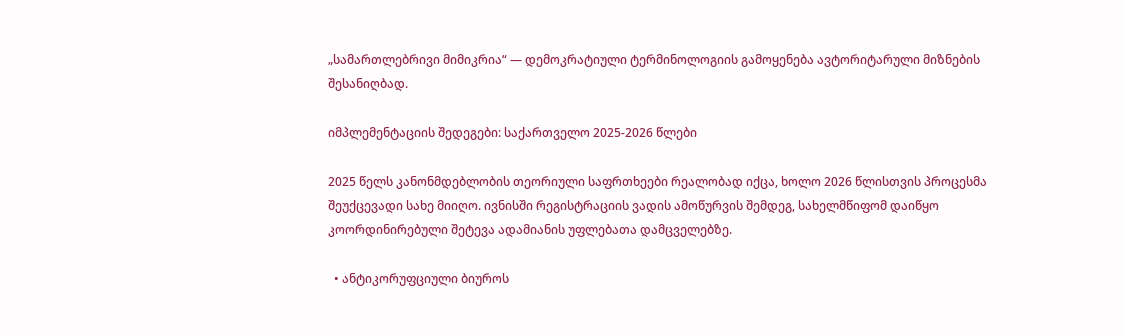„სამართლებრივი მიმიკრია“ — დემოკრატიული ტერმინოლოგიის გამოყენება ავტორიტარული მიზნების შესანიღბად.

იმპლემენტაციის შედეგები: საქართველო 2025-2026 წლები

2025 წელს კანონმდებლობის თეორიული საფრთხეები რეალობად იქცა, ხოლო 2026 წლისთვის პროცესმა შეუქცევადი სახე მიიღო. ივნისში რეგისტრაციის ვადის ამოწურვის შემდეგ, სახელმწიფომ დაიწყო კოორდინირებული შეტევა ადამიანის უფლებათა დამცველებზე.

  • ანტიკორუფციული ბიუროს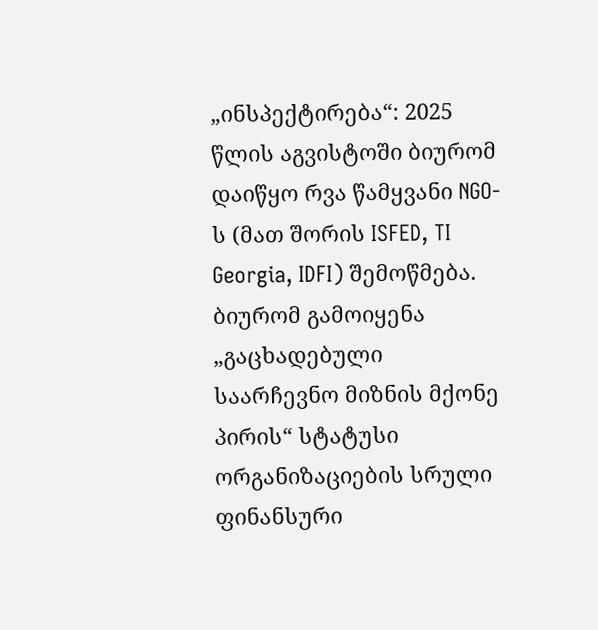„ინსპექტირება“: 2025 წლის აგვისტოში ბიურომ დაიწყო რვა წამყვანი NGO-ს (მათ შორის ISFED, TI Georgia, IDFI) შემოწმება. ბიურომ გამოიყენა „გაცხადებული საარჩევნო მიზნის მქონე პირის“ სტატუსი ორგანიზაციების სრული ფინანსური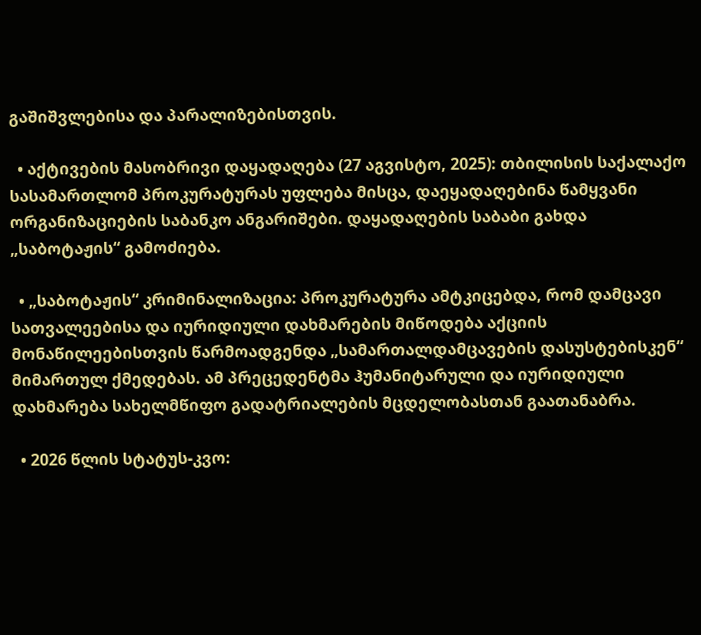გაშიშვლებისა და პარალიზებისთვის.

  • აქტივების მასობრივი დაყადაღება (27 აგვისტო, 2025): თბილისის საქალაქო სასამართლომ პროკურატურას უფლება მისცა, დაეყადაღებინა წამყვანი ორგანიზაციების საბანკო ანგარიშები. დაყადაღების საბაბი გახდა „საბოტაჟის“ გამოძიება.

  • „საბოტაჟის“ კრიმინალიზაცია: პროკურატურა ამტკიცებდა, რომ დამცავი სათვალეებისა და იურიდიული დახმარების მიწოდება აქციის მონაწილეებისთვის წარმოადგენდა „სამართალდამცავების დასუსტებისკენ“ მიმართულ ქმედებას. ამ პრეცედენტმა ჰუმანიტარული და იურიდიული დახმარება სახელმწიფო გადატრიალების მცდელობასთან გაათანაბრა.

  • 2026 წლის სტატუს-კვო: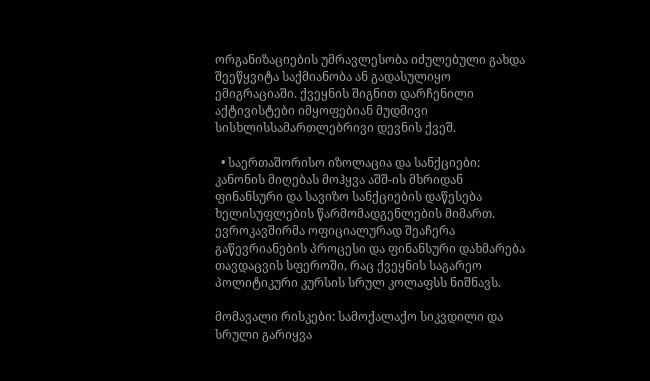ორგანიზაციების უმრავლესობა იძულებული გახდა შეეწყვიტა საქმიანობა ან გადასულიყო ემიგრაციაში. ქვეყნის შიგნით დარჩენილი აქტივისტები იმყოფებიან მუდმივი სისხლისსამართლებრივი დევნის ქვეშ.

  • საერთაშორისო იზოლაცია და სანქციები: კანონის მიღებას მოჰყვა აშშ-ის მხრიდან ფინანსური და სავიზო სანქციების დაწესება ხელისუფლების წარმომადგენლების მიმართ. ევროკავშირმა ოფიციალურად შეაჩერა გაწევრიანების პროცესი და ფინანსური დახმარება თავდაცვის სფეროში, რაც ქვეყნის საგარეო პოლიტიკური კურსის სრულ კოლაფსს ნიშნავს.

მომავალი რისკები: სამოქალაქო სიკვდილი და სრული გარიყვა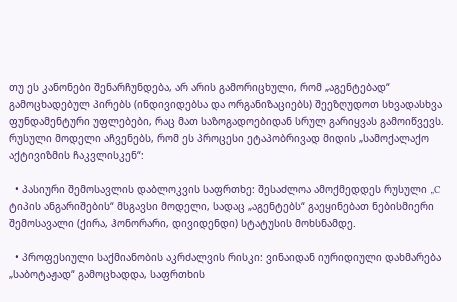თუ ეს კანონები შენარჩუნდება, არ არის გამორიცხული, რომ „აგენტებად“ გამოცხადებულ პირებს (ინდივიდებსა და ორგანიზაციებს) შეეზღუდოთ სხვადასხვა ფუნდამენტური უფლებები, რაც მათ საზოგადოებიდან სრულ გარიყვას გამოიწვევს. რუსული მოდელი აჩვენებს, რომ ეს პროცესი ეტაპობრივად მიდის „სამოქალაქო აქტივიზმის ჩაკვლისკენ“:

  • პასიური შემოსავლის დაბლოკვის საფრთხე: შესაძლოა ამოქმედდეს რუსული „C ტიპის ანგარიშების“ მსგავსი მოდელი, სადაც „აგენტებს“ გაეყინებათ ნებისმიერი შემოსავალი (ქირა, ჰონორარი, დივიდენდი) სტატუსის მოხსნამდე.

  • პროფესიული საქმიანობის აკრძალვის რისკი: ვინაიდან იურიდიული დახმარება „საბოტაჟად“ გამოცხადდა, საფრთხის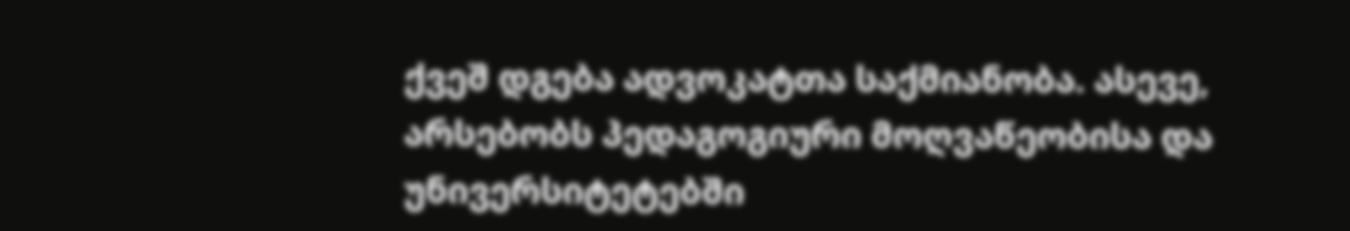ქვეშ დგება ადვოკატთა საქმიანობა. ასევე, არსებობს პედაგოგიური მოღვაწეობისა და უნივერსიტეტებში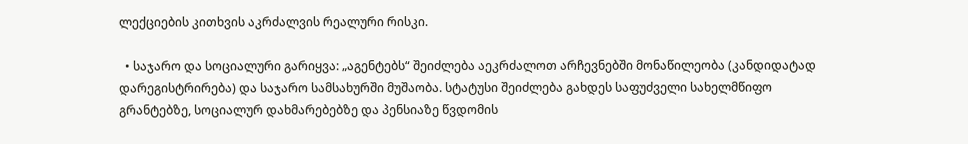ლექციების კითხვის აკრძალვის რეალური რისკი.

  • საჯარო და სოციალური გარიყვა: „აგენტებს“ შეიძლება აეკრძალოთ არჩევნებში მონაწილეობა (კანდიდატად დარეგისტრირება) და საჯარო სამსახურში მუშაობა. სტატუსი შეიძლება გახდეს საფუძველი სახელმწიფო გრანტებზე, სოციალურ დახმარებებზე და პენსიაზე წვდომის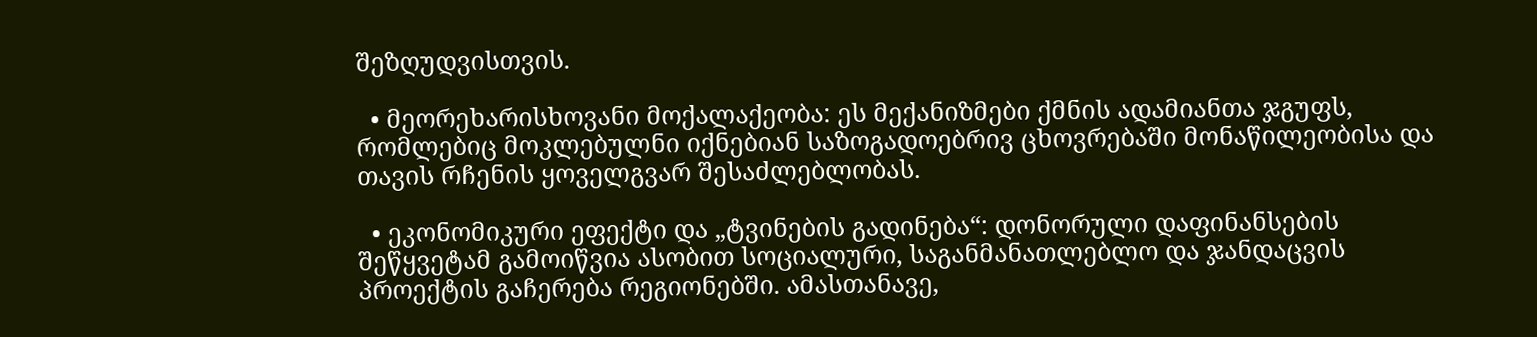შეზღუდვისთვის.

  • მეორეხარისხოვანი მოქალაქეობა: ეს მექანიზმები ქმნის ადამიანთა ჯგუფს, რომლებიც მოკლებულნი იქნებიან საზოგადოებრივ ცხოვრებაში მონაწილეობისა და თავის რჩენის ყოველგვარ შესაძლებლობას.

  • ეკონომიკური ეფექტი და „ტვინების გადინება“: დონორული დაფინანსების შეწყვეტამ გამოიწვია ასობით სოციალური, საგანმანათლებლო და ჯანდაცვის პროექტის გაჩერება რეგიონებში. ამასთანავე,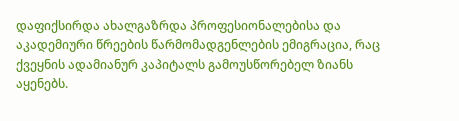დაფიქსირდა ახალგაზრდა პროფესიონალებისა და აკადემიური წრეების წარმომადგენლების ემიგრაცია, რაც ქვეყნის ადამიანურ კაპიტალს გამოუსწორებელ ზიანს აყენებს.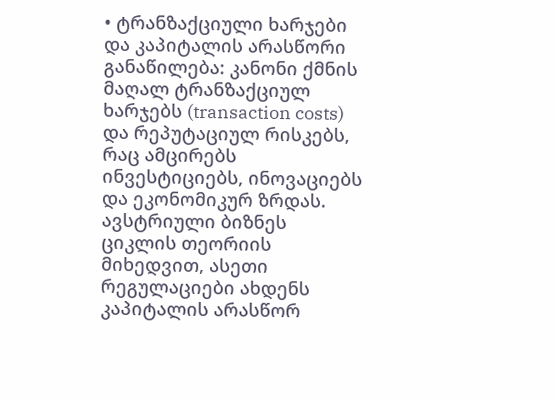• ტრანზაქციული ხარჯები და კაპიტალის არასწორი განაწილება: კანონი ქმნის მაღალ ტრანზაქციულ ხარჯებს (transaction costs) და რეპუტაციულ რისკებს, რაც ამცირებს ინვესტიციებს, ინოვაციებს და ეკონომიკურ ზრდას. ავსტრიული ბიზნეს ციკლის თეორიის მიხედვით, ასეთი რეგულაციები ახდენს კაპიტალის არასწორ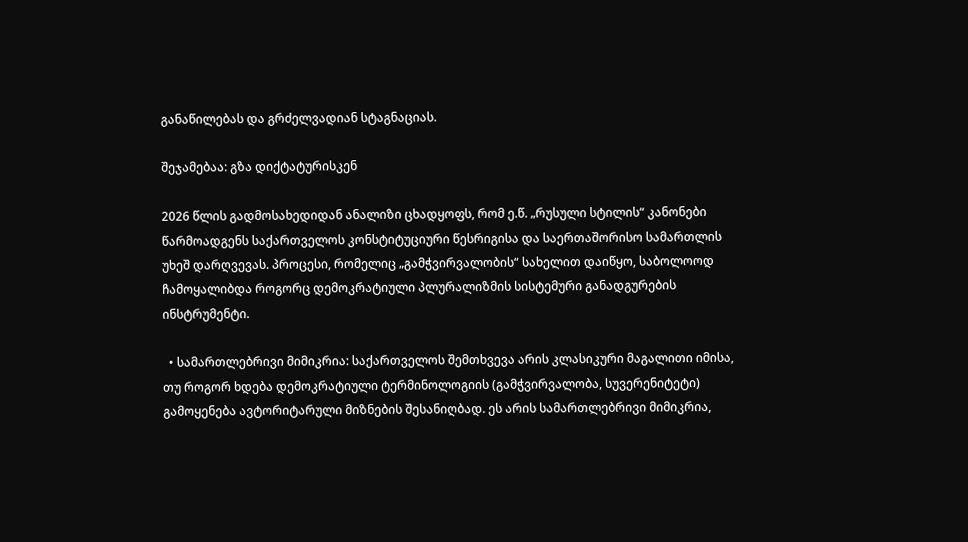განაწილებას და გრძელვადიან სტაგნაციას.

შეჯამებაა: გზა დიქტატურისკენ

2026 წლის გადმოსახედიდან ანალიზი ცხადყოფს, რომ ე.წ. „რუსული სტილის“ კანონები წარმოადგენს საქართველოს კონსტიტუციური წესრიგისა და საერთაშორისო სამართლის უხეშ დარღვევას. პროცესი, რომელიც „გამჭვირვალობის“ სახელით დაიწყო, საბოლოოდ ჩამოყალიბდა როგორც დემოკრატიული პლურალიზმის სისტემური განადგურების ინსტრუმენტი.

  • სამართლებრივი მიმიკრია: საქართველოს შემთხვევა არის კლასიკური მაგალითი იმისა, თუ როგორ ხდება დემოკრატიული ტერმინოლოგიის (გამჭვირვალობა, სუვერენიტეტი) გამოყენება ავტორიტარული მიზნების შესანიღბად. ეს არის სამართლებრივი მიმიკრია,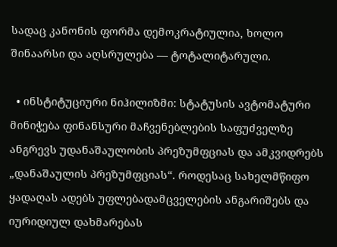სადაც კანონის ფორმა დემოკრატიულია, ხოლო შინაარსი და აღსრულება — ტოტალიტარული.

  • ინსტიტუციური ნიჰილიზმი: სტატუსის ავტომატური მინიჭება ფინანსური მაჩვენებლების საფუძველზე ანგრევს უდანაშაულობის პრეზუმფციას და ამკვიდრებს „დანაშაულის პრეზუმფციას“. როდესაც სახელმწიფო ყადაღას ადებს უფლებადამცველების ანგარიშებს და იურიდიულ დახმარებას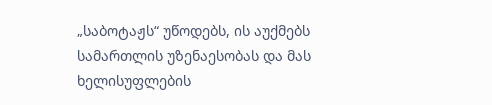„საბოტაჟს“ უწოდებს, ის აუქმებს სამართლის უზენაესობას და მას ხელისუფლების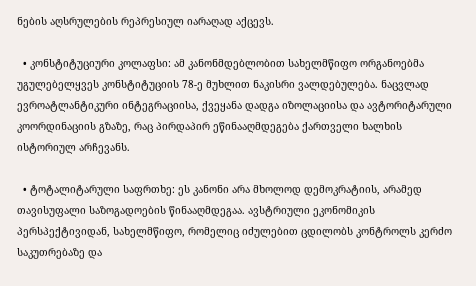ნების აღსრულების რეპრესიულ იარაღად აქცევს.

  • კონსტიტუციური კოლაფსი: ამ კანონმდებლობით სახელმწიფო ორგანოებმა უგულებელყვეს კონსტიტუციის 78-ე მუხლით ნაკისრი ვალდებულება. ნაცვლად ევროატლანტიკური ინტეგრაციისა, ქვეყანა დადგა იზოლაციისა და ავტორიტარული კოორდინაციის გზაზე, რაც პირდაპირ ეწინააღმდეგება ქართველი ხალხის ისტორიულ არჩევანს.

  • ტოტალიტარული საფრთხე: ეს კანონი არა მხოლოდ დემოკრატიის, არამედ თავისუფალი საზოგადოების წინააღმდეგაა. ავსტრიული ეკონომიკის პერსპექტივიდან, სახელმწიფო, რომელიც იძულებით ცდილობს კონტროლს კერძო საკუთრებაზე და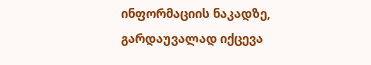ინფორმაციის ნაკადზე, გარდაუვალად იქცევა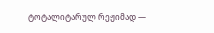ტოტალიტარულ რეჟიმად —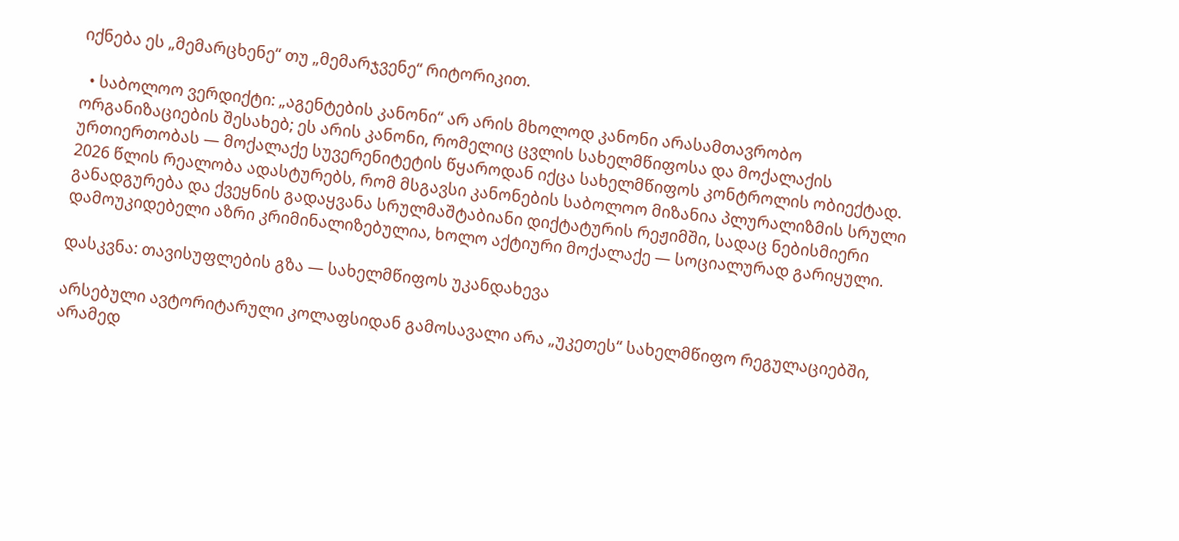იქნება ეს „მემარცხენე“ თუ „მემარჯვენე“ რიტორიკით.

  • საბოლოო ვერდიქტი: „აგენტების კანონი“ არ არის მხოლოდ კანონი არასამთავრობო ორგანიზაციების შესახებ; ეს არის კანონი, რომელიც ცვლის სახელმწიფოსა და მოქალაქის ურთიერთობას — მოქალაქე სუვერენიტეტის წყაროდან იქცა სახელმწიფოს კონტროლის ობიექტად. 2026 წლის რეალობა ადასტურებს, რომ მსგავსი კანონების საბოლოო მიზანია პლურალიზმის სრული განადგურება და ქვეყნის გადაყვანა სრულმაშტაბიანი დიქტატურის რეჟიმში, სადაც ნებისმიერი დამოუკიდებელი აზრი კრიმინალიზებულია, ხოლო აქტიური მოქალაქე — სოციალურად გარიყული.

დასკვნა: თავისუფლების გზა — სახელმწიფოს უკანდახევა

არსებული ავტორიტარული კოლაფსიდან გამოსავალი არა „უკეთეს“ სახელმწიფო რეგულაციებში, არამედ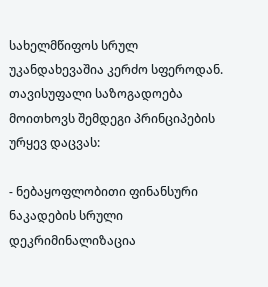სახელმწიფოს სრულ უკანდახევაშია კერძო სფეროდან. თავისუფალი საზოგადოება მოითხოვს შემდეგი პრინციპების ურყევ დაცვას:

- ნებაყოფლობითი ფინანსური ნაკადების სრული დეკრიმინალიზაცია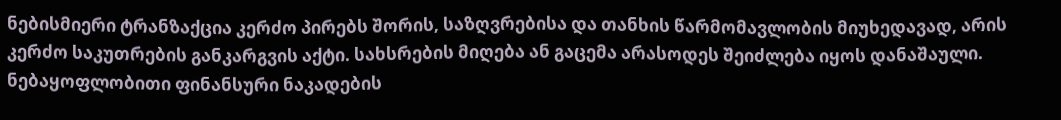ნებისმიერი ტრანზაქცია კერძო პირებს შორის, საზღვრებისა და თანხის წარმომავლობის მიუხედავად, არის კერძო საკუთრების განკარგვის აქტი. სახსრების მიღება ან გაცემა არასოდეს შეიძლება იყოს დანაშაული. ნებაყოფლობითი ფინანსური ნაკადების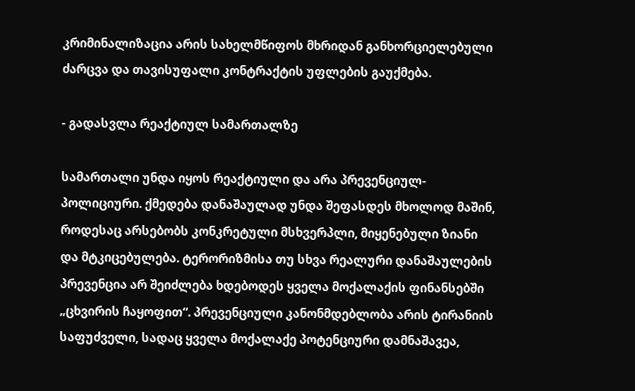კრიმინალიზაცია არის სახელმწიფოს მხრიდან განხორციელებული ძარცვა და თავისუფალი კონტრაქტის უფლების გაუქმება.

- გადასვლა რეაქტიულ სამართალზე

სამართალი უნდა იყოს რეაქტიული და არა პრევენციულ-პოლიციური. ქმედება დანაშაულად უნდა შეფასდეს მხოლოდ მაშინ, როდესაც არსებობს კონკრეტული მსხვერპლი, მიყენებული ზიანი და მტკიცებულება. ტერორიზმისა თუ სხვა რეალური დანაშაულების პრევენცია არ შეიძლება ხდებოდეს ყველა მოქალაქის ფინანსებში „ცხვირის ჩაყოფით“. პრევენციული კანონმდებლობა არის ტირანიის საფუძველი, სადაც ყველა მოქალაქე პოტენციური დამნაშავეა,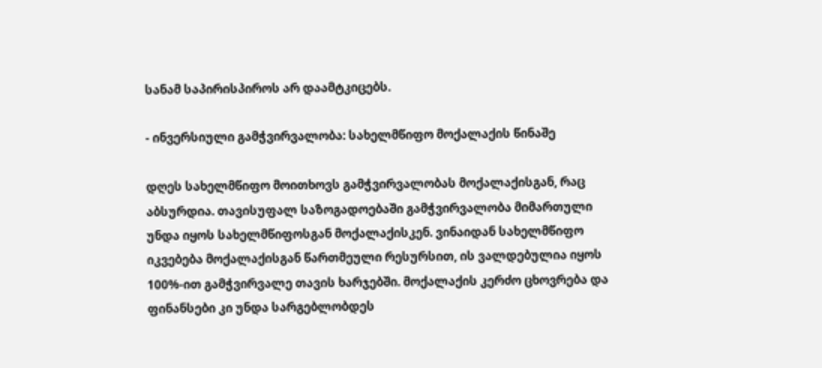სანამ საპირისპიროს არ დაამტკიცებს.

- ინვერსიული გამჭვირვალობა: სახელმწიფო მოქალაქის წინაშე

დღეს სახელმწიფო მოითხოვს გამჭვირვალობას მოქალაქისგან, რაც აბსურდია. თავისუფალ საზოგადოებაში გამჭვირვალობა მიმართული უნდა იყოს სახელმწიფოსგან მოქალაქისკენ. ვინაიდან სახელმწიფო იკვებება მოქალაქისგან წართმეული რესურსით, ის ვალდებულია იყოს 100%-ით გამჭვირვალე თავის ხარჯებში. მოქალაქის კერძო ცხოვრება და ფინანსები კი უნდა სარგებლობდეს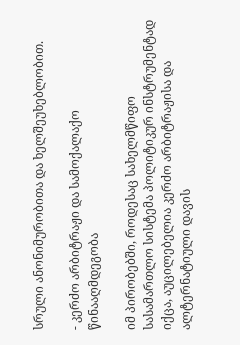სრული ანონიმურობითა და ხელშეუხებლობით.

- კერძო არბიტრაჟი და სამოქალაქო წინააღმდეგობა

იმ პირობებში, როდესაც სახელმწიფო სასამართლო სისტემა პოლიტიკურ ინსტრუმენტად იქცა, აუცილებელია კერძო არბიტრაჟისა და ალტერნატიული დავის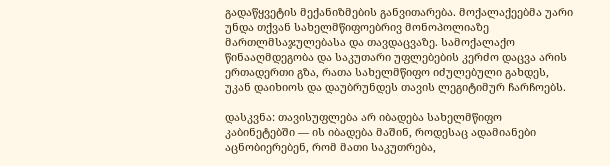გადაწყვეტის მექანიზმების განვითარება. მოქალაქეებმა უარი უნდა თქვან სახელმწიფოებრივ მონოპოლიაზე მართლმსაჯულებასა და თავდაცვაზე. სამოქალაქო წინააღმდეგობა და საკუთარი უფლებების კერძო დაცვა არის ერთადერთი გზა, რათა სახელმწიფო იძულებული გახდეს, უკან დაიხიოს და დაუბრუნდეს თავის ლეგიტიმურ ჩარჩოებს.

დასკვნა: თავისუფლება არ იბადება სახელმწიფო კაბინეტებში — ის იბადება მაშინ, როდესაც ადამიანები აცნობიერებენ, რომ მათი საკუთრება,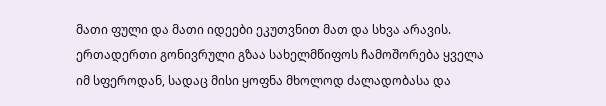მათი ფული და მათი იდეები ეკუთვნით მათ და სხვა არავის. ერთადერთი გონივრული გზაა სახელმწიფოს ჩამოშორება ყველა იმ სფეროდან, სადაც მისი ყოფნა მხოლოდ ძალადობასა და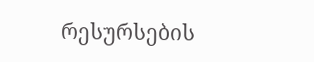რესურსების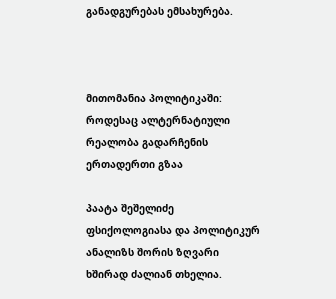განადგურებას ემსახურება.



მითომანია პოლიტიკაში: როდესაც ალტერნატიული რეალობა გადარჩენის ერთადერთი გზაა

პაატა შეშელიძე  ფსიქოლოგიასა და პოლიტიკურ ანალიზს შორის ზღვარი ხშირად ძალიან თხელია.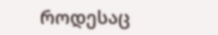როდესაც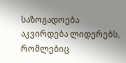საზოგადოება აკვირდება ლიდერებს, რომლებიც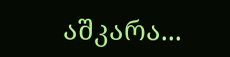აშკარა...